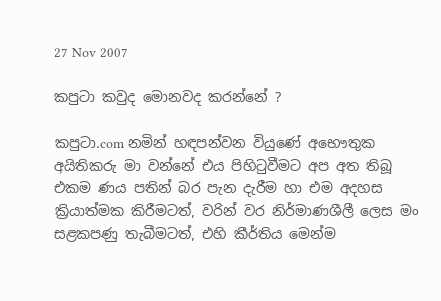27 Nov 2007

කපුටා කවුද මොනවද කරන්නේ ?

කපුටා.com නමින් හඳපන්වන වියුණේ අභෞතුක අයිතිකරු මා වන්නේ එය පිහිටුවීමට අප අත තිබූ එකම ණය පතින් බර පැන දැරීම හා එම අදහස ක්‍රියාත්මක කිරීමටත්, වරින් වර නිර්මාණශීලී ලෙස මං සළකපණු තැබීමටත්, එහි කීර්තිය මෙන්ම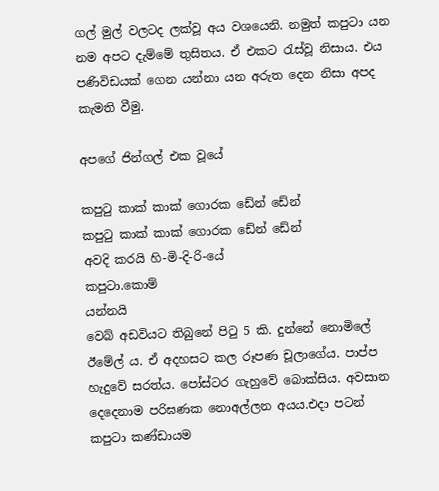ගල් මුල් වලටද ලක්වූ අය වශයෙනි. නමුත් කපුටා යන නම අපට දැම්මේ තුසිතය. ඒ එකට රැස්වූ නිසාය. එය පණිවිඩයක් ගෙන යන්නා යන අරුත දෙන නිසා අපද කැමති වීමු.

අපගේ ජින්ගල් එක වූයේ

කපුටු කාක් කාක් ගොරක ඩේන් ඩේන්
කපුටු කාක් කාක් ගොරක ඩේන් ඩේන්
අවදි කරයි හි-මි-දි-රි-යේ
කපුටා.කොම්
යන්නයි
වෙබ් අඩවියට තිබුනේ පිටු 5 කි. දුන්නේ නොමි‍ලේ ඊමේල් ය. ඒ අදහසට කල රූපණ චූලාගේය. පාප්ප හැදුවේ සරත්ය. පෝස්ටර ගැහුවේ බොක්සිය. අවසාන දෙදෙනාම පරිඝණක නොඅල්ලන අයය.එදා පටන් කපුටා කණ්ඩායම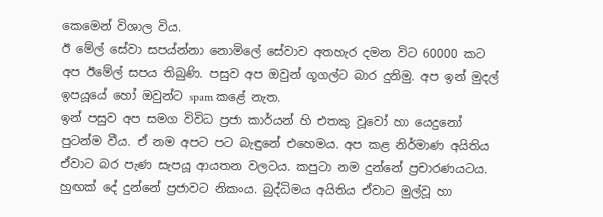කෙමෙන් විශාල‍ විය.
ඊ මේල් සේවා සපය්න්නා නොමිලේ සේවාව අතහැර දමන විට 60000 කට අප ඊමේල් සපය තිබුණි. පසුව අප ඔවුන් ගූග‍ල්ට බාර දුනිමු. අප ඉන් මුදල් ඉපයූයේ හෝ ඔවුන්ට spam කළේ නැත.
ඉන් පසුව අප සමග විවිධ ප්‍රජා කාර්යන් හි එතකු වූවෝ හා යෙදුනෝ පුටන්ම වීය. ඒ නම අපට පට බැඳුනේ එහෙමය. අප කළ නිර්මාණ අයිතිය ඒවාට බර පැණ සැපයූ ආයතන වලටය. කපුටා නම දුන්නේ ප්‍රචාරණයටය. හුඟක් දේ දුන්නේ ප්‍රජාවට නිකංය. බුද්ධිමය අයිතිය ඒවාට මුල්වූ හා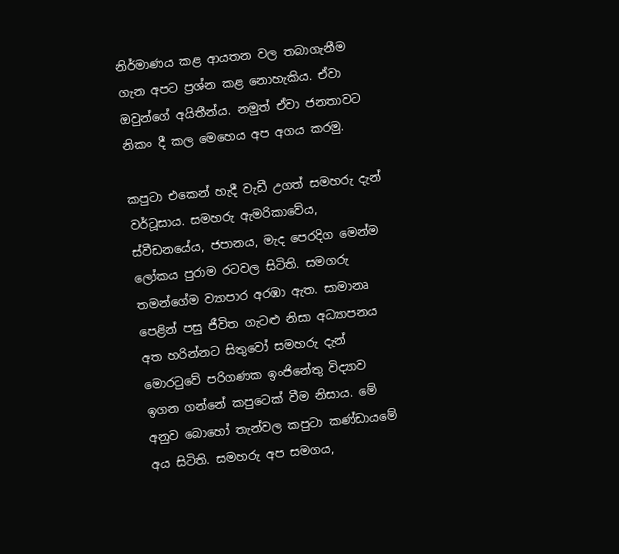නිර්මාණය කළ ආයතන වල තබාගැනීම ගැන අපට ප්‍රශ්න කළ නොහැකිය. ඒවා ඔවුන්ගේ අයිතීන්ය. නමුත් ඒවා ජනතාවට නිකං දී කල මෙහෙය අප අගය කරමු.

කපුටා එකෙන් හැදී වැඩී උගත් සමහරු දැන් වර්ටූසාය. සමහරු ඇමරිකාවේය, ස්වීඩනයේය, ජපානය, මැද පෙරදිග මෙන්ම ලෝකය පුරාම රටවල සිටිති. සමගරු තමන්ගේම ව්‍යාපාර අරඹා ඇත. සාමානෘ පෙළින් පසු ජීවිත ගැටළු නිසා අධ්‍යාපනය අත හරින්නට සිතුවෝ සමහරු දැන් මොරටුවේ පරිගණක ඉංජිනේතු විද්‍යාව ඉගන ගන්නේ කපුටෙක් වීම නිසාය. මේ අනුව බොහෝ තැන්වල කපුටා කණ්ඩායමේ අය සිටිති. සමහරු අප සමගය,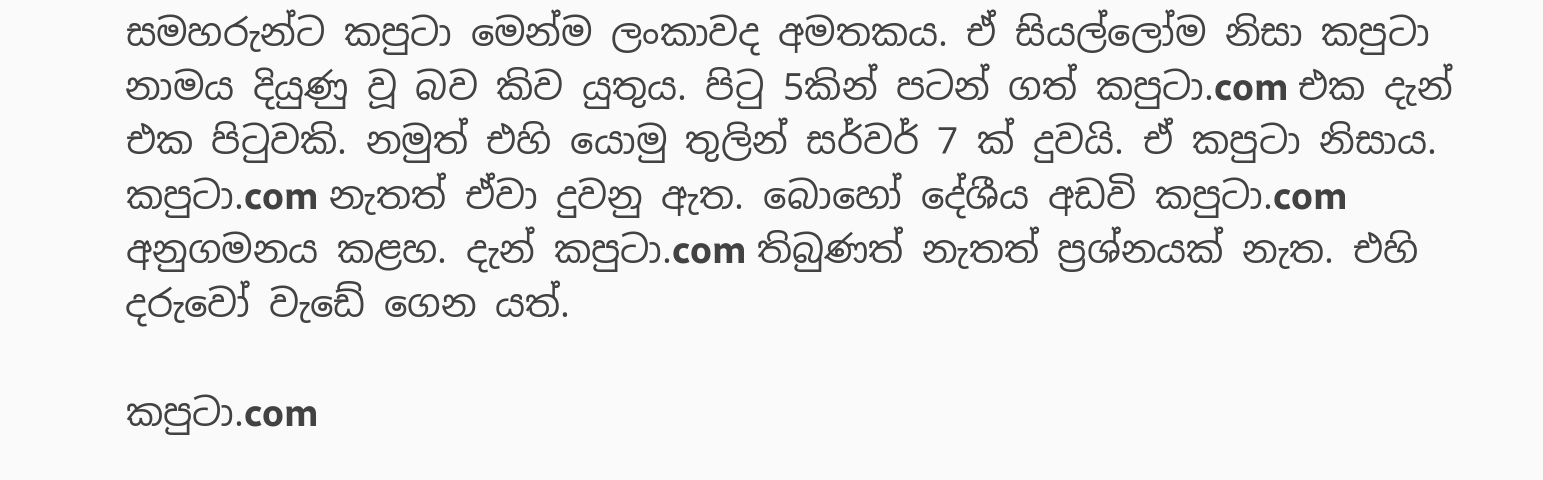සමහරුන්ට කපුටා මෙන්ම ලංකාවද අමතකය. ඒ සියල්ලෝම නිසා කපුටා නාමය දියුණු වූ බව කිව යුතුය. පිටු 5කින් පටන් ගත් කපුටා.com එක දැන් එක පිටුවකි. නමුත් එහි යොමු තුලින් සර්වර් 7 ක් දුවයි. ඒ කපුටා නිසාය. කපුටා.com නැතත් ඒවා දුවනු ඇත. බොහෝ දේශීය අඩවි කපුටා.com අනුගමනය කළහ. දැන් කපුටා.com තිබුණත් නැතත් ප්‍රශ්නයක් නැත. එහි දරුවෝ වැඩේ ගෙන යත්.

කපුටා.com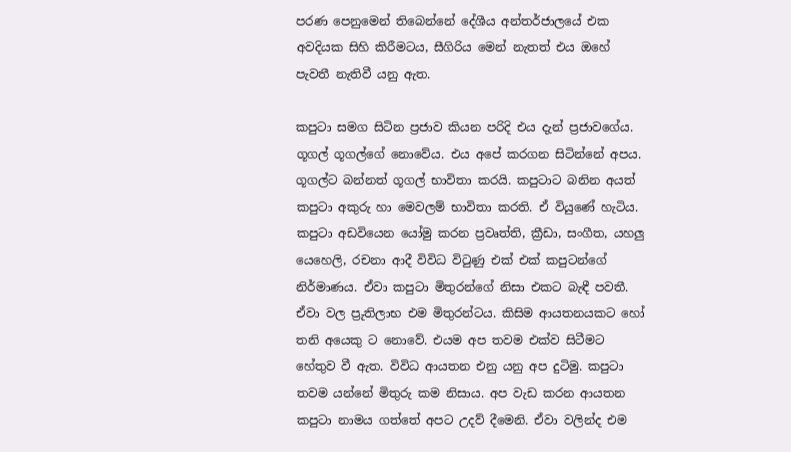පරණ පෙනුමෙන් තිබෙන්නේ දේශීය අන්තර්ජා‍ලයේ එක අවදියක සිහි කිරීමටය, සීගිරිය මෙන් නැතත් එය ඔහේ පැවතී නැතිවී යනු ඇත.

කපුටා සමග සිටින ප්‍රජාව කියන පරිදි එය දැන් ප්‍රජාවගේය. ගූගල් ගූගල්ගේ නොවේය. එය අපේ කරගන සිටින්නේ අපය. ගූගල්ට බන්නත් ගූගල් භාවිතා කරයි. කපුටාට බනින අයත් කපුටා අකුරු හා මෙවලම් භාවිතා කරති. ඒ වියුණේ හැටිය.
කපුටා අඩවියෙන යෝමු කරන ප්‍රවෘත්ති, ක්‍රීඩා, සංගීත, යහලු යෙහෙලි, රචනා ආදී විවිධ විටුණු එක් එක් කපුටන්ගේ නිර්මාණය. ඒවා කපුටා මිතුරන්ගේ නිසා එකට බැඳී පවතී. ඒවා වල ප්‍රුතිලාභ එම මිතුරන්ටය. කිසිම ආයතනයකට හෝ තනි අයෙකු ට නොවේ. එයම අප තවම එක්ව සිටීමට හේතුව වී ඇත. විවිධ ආයතන එනු යනු අප දුටිමු. කපුටා තවම යන්නේ මිතුරු කම නිසාය. අප වැඩ කරන ආයතන කපුටා නාමය ගත්තේ අපට උදව් දීමෙනි. ඒවා වලින්ද එම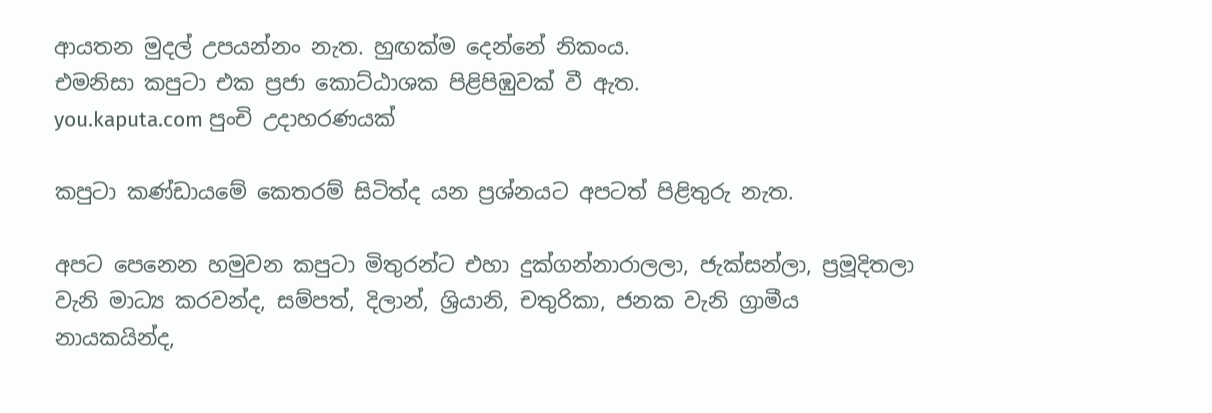ආයතන මුදල් උපයන්නං නැත. හුඟක්ම දෙන්නේ නිකංය.
එමනිසා කපුටා එක ප්‍රජා කොට්ඨාශක පිළිපිඹුවක් වී ඇත.
you.kaputa.com පුංචි උදාහරණයක්

කපුටා කණ්ඩායමේ කෙතරම් සිටිත්ද යන ප්‍රශ්නයට අපටත් පිළිතුරු නැත.

අපට පෙනෙන හමුවන කපුටා මිතුරන්ට එහා දුක්ගන්නාරාලලා, ජැක්සන්ලා, ප්‍රමූදිතලා වැනි මාධ්‍ය කරවන්ද, සම්පත්, දිලාන්, ශ්‍රියානි, චතුරිකා, ජනක වැනි ග්‍රාමීය නායකයින්ද,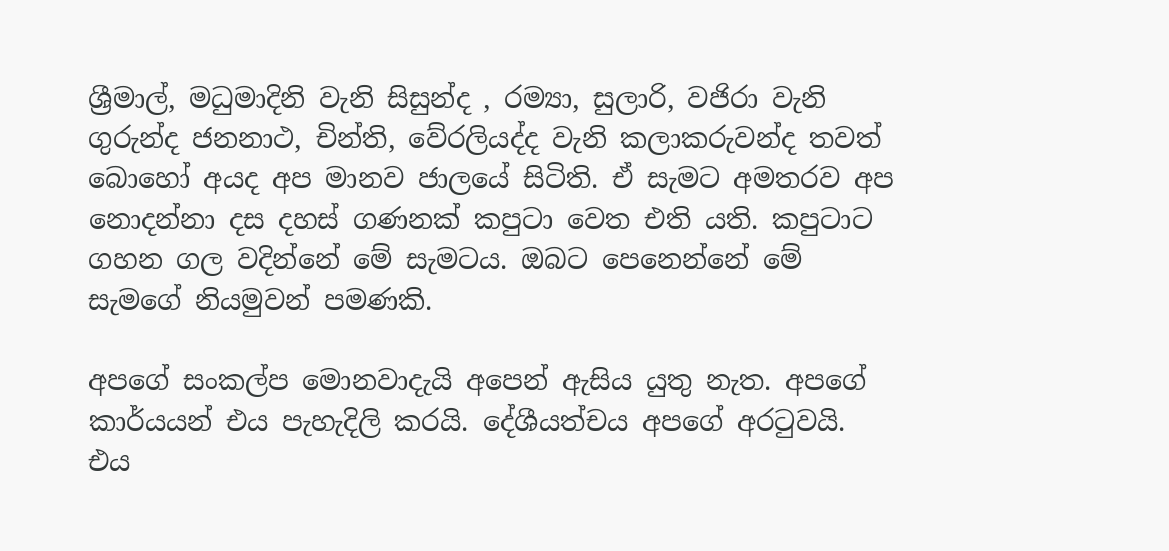ශ්‍රීමාල්, මධුමාදිනි වැනි සිසුන්ද , රම්‍යා, සුලාරි, වජිරා වැනි ගුරුන්ද ජනනාථ, චින්ති, වේරලියද්ද වැනි කලාකරුවන්ද තවත් බොහෝ අයද අප මානව ජාලයේ සිටිති. ඒ සැමට අමතරව අප නොදන්නා දස දහස් ගණනක් කපුටා වෙත එති යති. කපුටාට ගහන ගල වදින්නේ මේ සැමටය. ඔබට පෙනෙන්නේ මේ සැමගේ නියමුවන් පමණකි.

අපගේ සංකල්ප මොනවාදැයි අපෙන් ඇසිය යුතු නැත. අපගේ කාර්යයන් එය පැහැදිලි කරයි. දේශීයත්චය අපගේ අරටුවයි. එය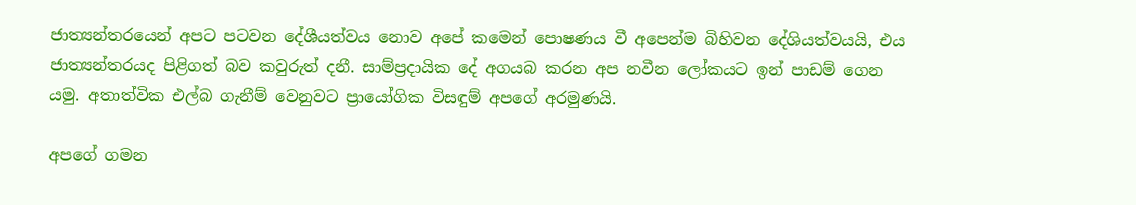ජාත්‍යන්තරයෙන් අපට පටවන දේශීයත්වය නොව අපේ කමෙන් පොෂණය වී අපෙන්ම බිහිවන දේශියත්වයයි, එය ජාත්‍යන්තරයද පිළිගත් බව කවුරුත් දනී. සාම්ප්‍රදායික දේ අගයබ කරන අප නවීන ලෝකයට ඉන් පාඩම් ගෙන යමු. අතාත්වික එල්බ ගැනීම් වෙනුවට ප්‍රායෝගික විසඳුම් අපගේ අරමුණයි.

අපගේ ගමන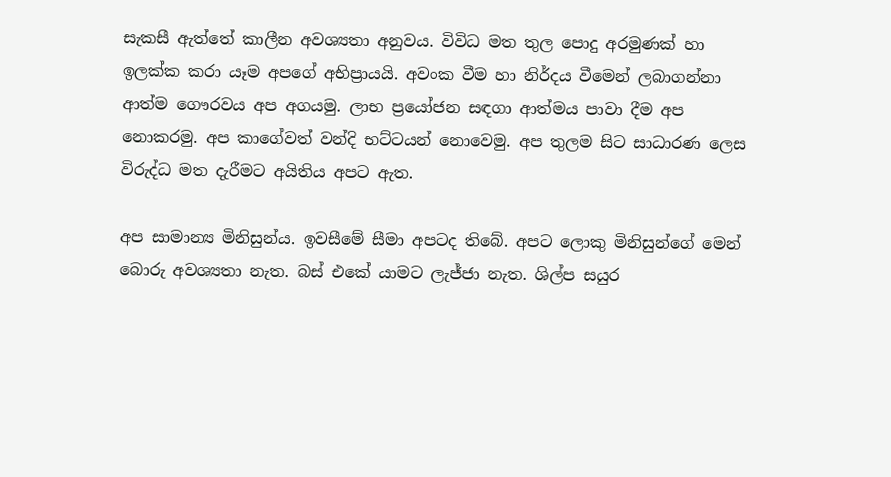සැකසී ඇත්තේ කාලීන අවශ්‍යතා අනුවය. විවිධ මත තුල පොදු අරමුණක් හා ඉලක්ක කරා යෑම අපගේ අභිප්‍රායයි. අවංක වීම හා නිර්දය වීමෙන් ලබාගන්නා ආත්ම ගෞරවය අප අගයමු. ලාභ ප්‍රයෝජන සඳගා ආත්මය පාවා දීම අප නොකරමු. අප කාගේවත් වන්දි භට්ටයන් නොවෙමු. අප තුලම සිට සාධාරණ ලෙස විරුද්ධ මත දැරීමට අයිතිය අපට ඇත.

අප සාමාන්‍ය මිනිසුන්ය. ඉවසීමේ සීමා අපටද තිබේ. අපට ලොකු මිනිසුන්ගේ මෙන් බොරු අවශ්‍යතා නැත. බස් එකේ යාමට ලැජ්ජා නැත. ශිල්ප සයුර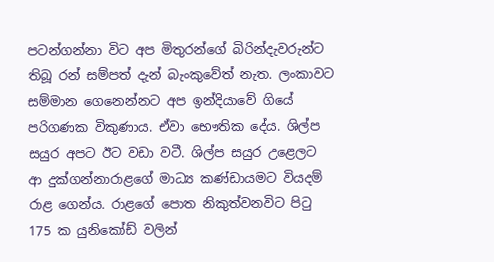පටන්ගන්නා විට අප මිතුරන්ගේ බිරින්දැවරුන්ට තිබූ රන් සම්පත් දැන් බැංකුවේත් නැත. ලංකාවට සම්මාන ගෙනෙන්නට අප ඉන්දියාවේ ගියේ පරිගණක විකුණාය. ඒවා භෞතික දේය. ශිල්ප සයුර අපට ඊට වඩා වටී. ශිල්ප සයුර උළෙලට ආ දුක්ගන්නාරාළගේ මාධ්‍ය කණ්ඩායමට වියදම් රාළ ගෙන්ය. රාළගේ පොත නිකුත්වනවිට පිටු 175 ක යුනිකෝඩ් වලින්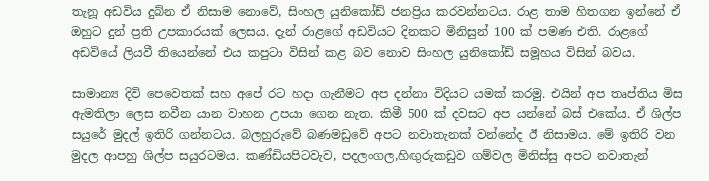තැනූ අඩවිය දුබ්න ඒ නිසාම නොවේ, සිංහල යුනිකෝඩ් ජනප්‍රිය කරවන්නටය. රාළ තාම හිතගන ඉන්නේ ඒ ඔහුට දුන් ප්‍රති උපකාරයක් ලෙසය. දැන් රාළගේ අඩවියට දිනකට මිනිසුන් 100 ක් පමණ එති. රාළගේ අඩවියේ ලියවී තියෙන්නේ එය කපුටා විසින් කළ බව නොව සිංහල‍ යුනිකෝඩ් සමූහය විසින් බවය.

සාමාන්‍ය දිවි පෙවෙතක් සහ අපේ රට හදා ගැනීමට අප දන්නා විදියට යමක් කරමු. එයින් අප තෘප්තිය මිස ඇමතිලා ලෙස නවීන යාන වාහන උපයා ගෙන නැත. කිමී 500 ක් දවසට අප යන්නේ බස් එකේය. ඒ ශිල්ප සයුරේ මුදල් ඉතිරි ගන්නටය. බලහුරුවේ බණමඩුවේ අපට නවාතැනක් වන්නේද ඊ නිසාමය. මේ ඉතිරි වන මුදල ආපහු ශිල්ප සයුරටමය. කණ්ඩියපිටවැව, පදලංගල,හිඟුරුකඩුව ගම්වල මිනිස්සු අපට නවාතැන්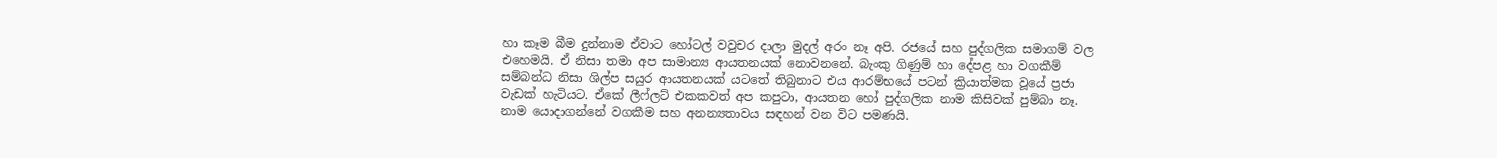හා කෑම බීම දුන්නාම ඒවාට හෝටල් වවුචර දාලා මුදල් අරං නෑ අපි. රජයේ සහ පුද්ගලික සමාගම් වල එහෙමයි. ඒ නිසා තමා අප සාමාන්‍ය ආයතනයක් නොවනනේ. බැංකු ගිණුම් හා දේපළ හා වගකීම් සම්බන්ධ නිසා ශිල්ප සයුර ආයතනයක් යටතේ තිබුනාට එය ආරම්භයේ පටන් ක්‍රියාත්මක වූයේ ප්‍රජා වැඩක් හැටියට. ඒකේ ලීෆ්ලට් එකකවත් අප කපුටා, ආයතන හෝ පුද්ගලික නාම කිසිවක් පුම්බා නෑ. නාම යොදාගන්නේ වගකීම සහ අනන්‍යතාවය සඳහන් වන විට පමණයි.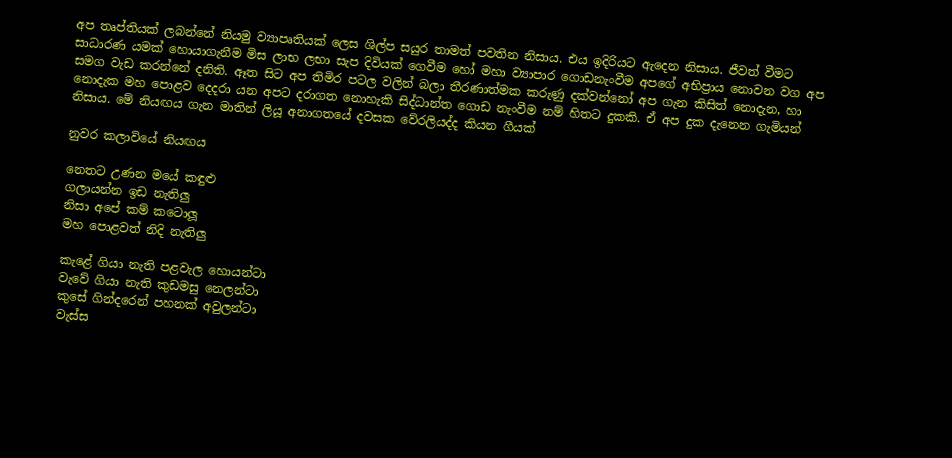අප තෘප්තියක් ලබන්නේ නියමු ව්‍යාපෘතියක් ලෙස ශිල්ප සයුර තාමත් පවතින නිසාය. එය ඉදිරියට ඇදෙන නිසාය. ජීවත් වීමට සාධාරණ යමක් හොයාගැනීම මිස ලාභ ලභා සැප දිවියක් ගෙවීම හෝ මහා ව්‍යාපාර ගොඩනැංවීම අපගේ අභිප්‍රාය නොවන වග අප සමග වැඩ කරන්නේ දනිති. ඈත සිට අප තිමිර පටල වලින් බලා තීරණාත්මක කරුණු දක්වන්නෝ අප ගැන කිසිත් නොදැන, හා නොදැක මහ පොළව දෙදරා යන අපට දරාගත නොහැකි සිද්ධාන්ත ගොඩ නැංවීම නම් හිතට දුකකි. ඒ අප දුක දැනෙන ගැමියන් නිසාය. මේ නියඟය ගැන මාතින් ලියූ අනාගතයේ දවසක වේරලියද්ද කියන ගීයක්

නුවර කලාවියේ නියඟය

නෙතට උණන මයේ කඳුළු
ගලායන්න ඉඩ නැතිලු
නිසා අපේ කම් කටොලූ
මහ පොළවත් නිදි නැතිලු

කැළේ ගියා නැති පළවැල හොයන්ටා
වැවේ ගියා නැති කුඩමසු නෙලන්ටා
කුසේ ගින්දරෙන් පහනක් අවුලන්ටා
වැස්ස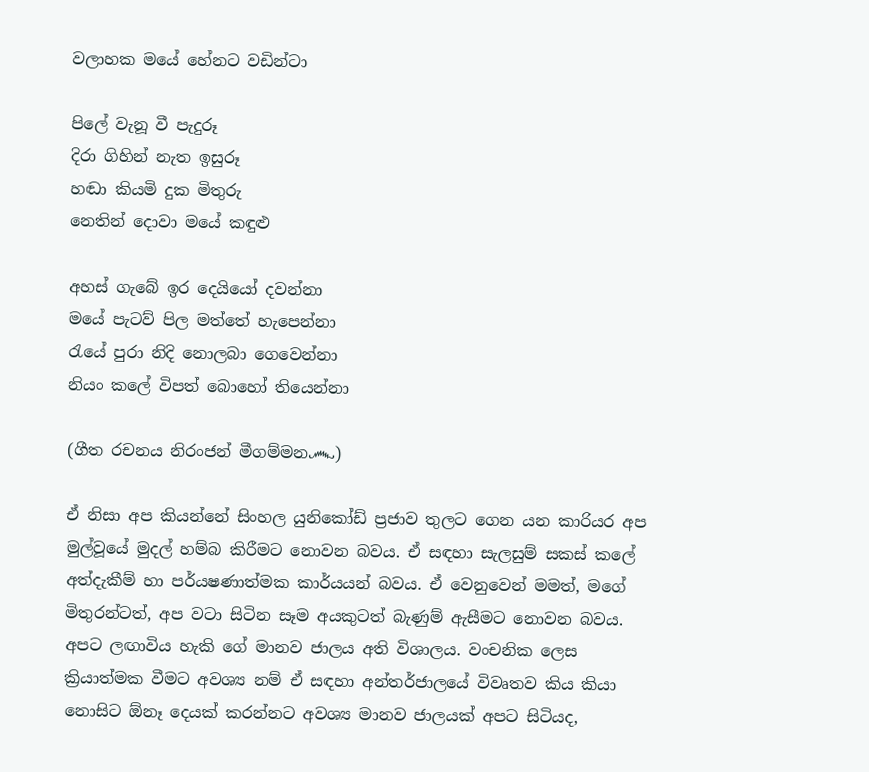වලාහක මයේ හේනට වඩින්ටා

පිලේ වැනූ වී පැදුරූ
දිරා ගිහින් නැත ඉසුරූ
හඬා කියමි දුක මිතුරු
නෙතින් දොවා මයේ කඳුළු

අහස් ගැබේ ඉර දෙයියෝ දවන්නා
මයේ පැටව් පිල මත්තේ හැපෙන්නා
රැයේ පුරා නිදි නොලබා ගෙවෙන්නා
නියං කලේ විපත් බොහෝ තියෙන්නා

(ගීත රචනය නිරංජන් මීගම්මන෴)

ඒ නිසා අප කියන්නේ සිංහල යුනිකෝඩ් ප්‍රජාව තුලට ගෙන යන කාරියර අප මුල්වූයේ මුදල් හම්බ කිරීමට නොවන බවය. ඒ සඳහා සැලසුම් සකස් කලේ අත්දැකීම් හා පර්යෂණාත්මක කාර්යයන් බවය. ඒ වෙනුවෙන් මමත්, මගේ මිතුරන්ටත්, අප වටා සිටින සෑම අයකුටත් බැණුම් ඇසීමට නොවන බවය. අපට ලඟාවිය හැකි ගේ මානව ජාලය අති විශාලය. වංචනික ලෙස ක්‍රියාත්මක වීමට අවශ්‍ය නම් ඒ සඳහා අන්තර්ජාලයේ විවෘතව කිය කියා නොසිට ඕනෑ දෙයක් කරන්නට අවශ්‍ය මානව ජාලයක් අපට සිටියද,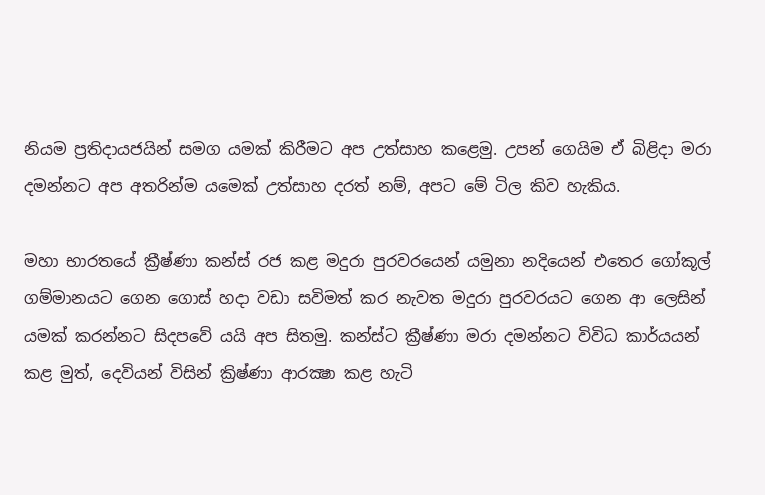නියම ප්‍රතිදායජයින් සමග යමක් කිරීමට අප උත්සාහ කළෙමු. උපන් ගෙයිම ඒ බිළිදා මරා දමන්නට අප අතරින්ම යමෙක් උත්සාහ දරත් නම්, අපට මේ ටිල කිව හැකිය.

මහා භාරතයේ ක්‍රීෂ්ණා කන්ස් රජ කළ මදුරා පුරවරයෙන් යමුනා නදියෙන් එතෙර ගෝකූල් ගම්මානයට ගෙන ගොස් හදා වඩා සවිමත් කර නැවත මදුරා පුරවරයට ගෙන ආ ලෙසින් යමක් කරන්නට සිදපවේ යයි අප සිතමු. කන්ස්ට ක්‍රීෂ්ණා මරා දමන්නට විවිධ කාර්යයන් කළ මුත්, දෙවියන් විසින් ක්‍රිෂ්ණා ආරක්‍ෂා කළ හැටි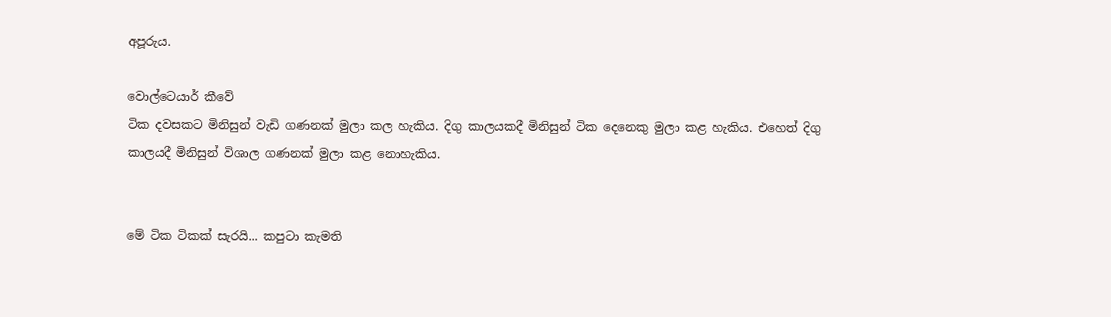අපූරුය.

වොල්ටෙයාර් කීවේ
ටික දවසකට මිනිසුන් වැඩි ගණනක් මුලා කල හැකිය. දිගු කාලයකදී මිනිසුන් ටික දෙනෙකු මුලා කළ හැකිය. එහෙත් දිගු කාලයදී මිනිසුන් විශාල ගණනක් මුලා කළ නොහැකිය.


මේ ටික ටිකක් සැරයි... කපුටා කැමති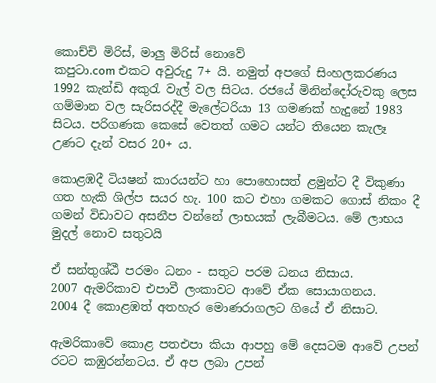කොච්චි මිරිස්, මාලු මිරිස් නොවේ
කපුටා.com එකට අවුරුදු 7+ යි. නමුත් අපගේ සිංහලකරණය 1992 කැන්ඩි අකුරැ වැල් වල සිටය. රජයේ මිනින්දෝරුවකු ලෙස ගම්මාන වල සැරිසරද්දී මැලේටරියා 13 ගමණක් හැදුනේ 1983 සිටය. පරිගණක කෙසේ වෙතත් ගමට යන්ට තියෙන කැලෑ උණට දැන් වසර 20+ ය.

කොළඹදී ටියෂන් කාරයන්ට හා පොහොසත් ළමුන්ට දී විකුණා ගත හැකි ශිල්ප සයර හැ. 100 කට එහා ගමකට ගොස් නිකං දී ගමන් විඩාවට අසනීප වන්නේ ලාභයක් ලැබීමටය. මේ ලාභය මුදල් නොව සතුටයි

ඒ සන්තුශ්ඨී පරමං ධනං - සතුට පරම ධනය නිසාය.
2007 ඇමරිකාව එපාවී ලංකාවට ආවේ ඒක සොයාගනය.
2004 දී කොළඹත් අතහැර මොණරාගලට ගියේ ඒ නිසාට.

ඇමරිකාවේ කොළ පතඑපා කියා ආපහු මේ දෙසටම ආවේ උපන් රටට කඹුරන්නටය. ඒ අප ලබා උපන්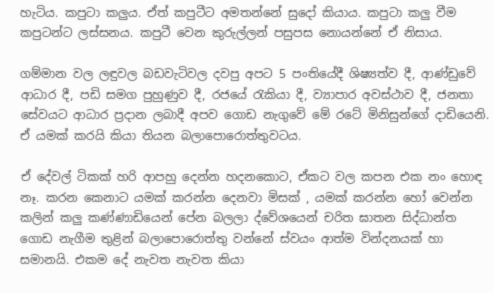හැටිය. කපුටා කලුය. ඒත් කපුටීට අමතන්නේ සුදෝ කියාය. කපුටා කලු වීම කපුටන්ට ලස්සනය. කපුටී වෙන කුරුල්ලන් පසුපස නොයන්නේ ඒ නිසාය.

ගම්මාන වල ලඳුවල බඩවැටිවල දවපු අපට 5 පංතියේදී ශිෂ්‍යත්ව දී, ආණ්ඩුවේ ආධාර දී, පඩි සමග පුහුණුව දී, රජයේ රැකියා දී, ව්‍යාපාර අවස්ථාව දී, ජනතා සේවයට ආධාර ප්‍රදාන ලබාදී අපව ගොඩ නැගුවේ මේ රටේ මිනිසුන්ගේ දාඩියෙනි. ඒ යමක් කරයි කියා තියන බලාපොරොත්තුවටය.

ඒ දේවල් ටිකක් හරි ආපහු දෙන්න හදනකොට, ඒකට වල කපන එක නං හොඳ නෑ. කරන කෙනාට යමක් කරන්න දෙනවා මිසක් , යමක් කරන්න හෝ වෙන්න කලින් කලු කණ්ණාඩියෙන් පේන බලලා ද්වේශයෙන් චරිත ඝාතන සිද්ධාන්ත ගොඩ නැගීම තුළින් බලාපොරොත්තු වන්නේ ස්වයං ආත්ම වින්දනයක් හා සමානයි. එකම දේ නැවත නැවත කියා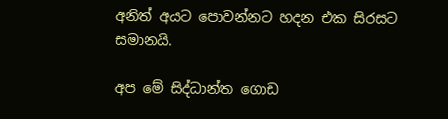අනිත් අයට පොවන්නට හදන එක සිරසට සමානයි.

අප මේ සිද්ධාන්ත ගොඩ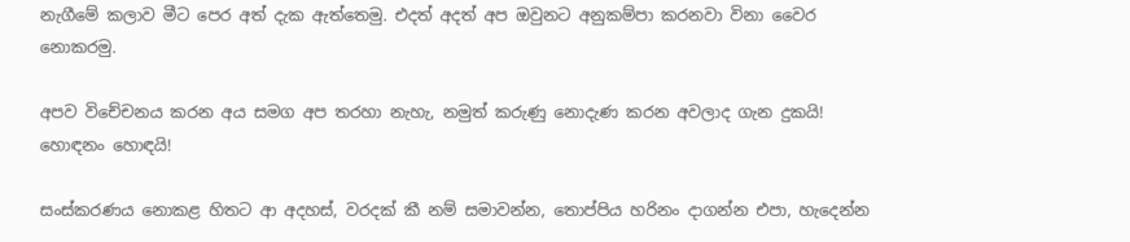නැගීමේ කලාව මීට පෙර අත් දැක ඇත්තෙමු. එදත් අදත් අප ඔවුනට අනුකම්පා කරනවා විනා වෛර නොකරමු.

අපව විචේචනය කරන අය සමග අප තරහා නැහැ, නමුත් කරුණු නොදැණ කරන අවලාද ගැන දුකයි! හොඳනං හොඳයි!

සංස්කරණය නොකළ හිතට ආ අදහස්, වරදක් කී නම් සමාවන්න, තොප්පිය හරිනං දාගන්න එපා, හැදෙන්න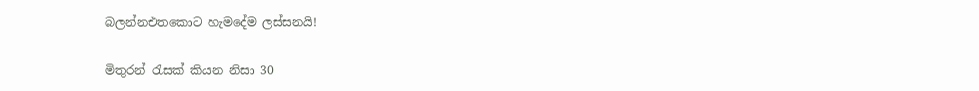බලන්නඑතකොට හැමදේම ලස්සනයි!

මිතුරන් රැසක් කියන නිසා 30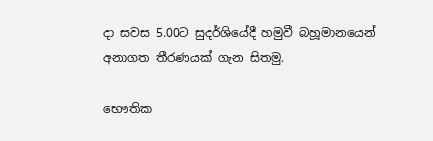දා සවස 5.00ට සුදර්ශියේදී හමුවී බහූමානයෙන් අනාගත තීරණයක් ගැන සිතමු.

භෞතික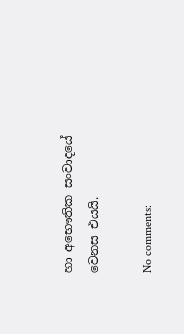හා අභෞතික සංවාදයේ වෙනස එයයි.

No comments: